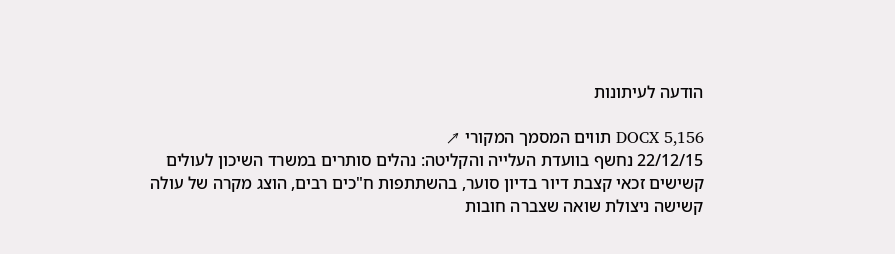הודעה לעיתונות

DOCX 5,156 תווים המסמך המקורי ↗
22/12/15 נחשף בוועדת העלייה והקליטה: נהלים סותרים במשרד השיכון לעולים קשישים זכאי קצבת דיור בדיון סוער, בהשתתפות ח"כים רבים, הוצג מקרה של עולה קשישה ניצולת שואה שצברה חובות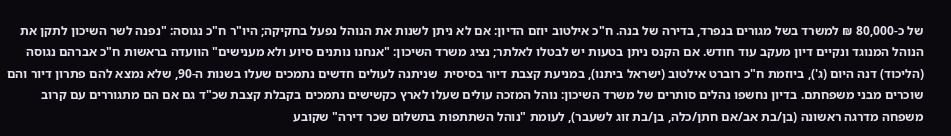של כ-80,000 ₪ למשרד בשל מגורים בנפרד, בדירה של בנה. ח"כ אילטוב יוזם הדיון: אם לא ניתן לשנות את הנוהל נפעל בחקיקה; היו"ר ח"כ נגוסה: "נפנה לשר השיכון לתקן את הנוהל המנוגד ונקיים דיון מעקב עוד חודש. אם הקנס ניתן בטעות יש לבטלו לאלתר; נציג משרד השיכון: "אנחנו נותנים סיוע ולא מענישים" הוועדה בראשות ח"כ אברהם נגוסה (הליכוד) דנה היום (ג'), ביוזמת ח"כ רוברט אילטוב (ישראל ביתנו), במניעת קצבת דיור בסיסית  שניתנה לעולים חדשים נתמכים שעלו בשנות ה-90, שלא נמצא להם פתרון דיור והם שוכרים מבני משפחתם. בדיון נחשפו נהלים סותרים של משרד השיכון: נוהל המזכה עולים שעלו לארץ כקשישים נתמכים בקבלת קצבת שכ"ד גם אם הם מתגוררים עם קרוב משפחה מדרגה ראשונה (בן/בת אב/אם חתן/כלה, בן/בת זוג לשעבר), לעומת "נוהל השתתפות בתשלום שכר דירה" שקובע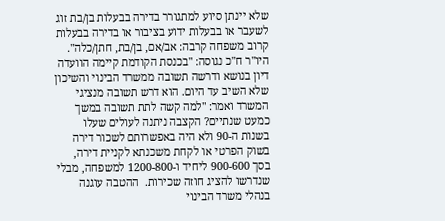שלא יינתן סיוע למתגורר בדירה בבעלות בן/בת זוג לשעבר או בבעלות ידוע בציבור או בדירה בבעלות קרוב משפחה קרבה: אב/אם, בן/בת, חתן/כלה". היו"ר ח"כ נגוסה: "בכנסת הקודמת קיימה הוועדה דיון בנושא ודרשה תשובה ממשרד הבינוי והשיכון שלא השיב עד היום. הוא דרש תשובה מנציגי המשרד ואמר: "למה קשה לתת תשובה במשך כמעט שנתיים? הקצבה ניתנה לעולים שעלו בשנות ה-90 ולא היה באפשרותם לשכור דירה בשוק הפרטי או לקחת משכנתא לקניית דירה, בסך 900-600 ליחיד ו-1200-800 למשפחה, מבלי שנדרשו להציג חוזה שכירות.  ההטבה עוגנה בנהלי משרד הבינוי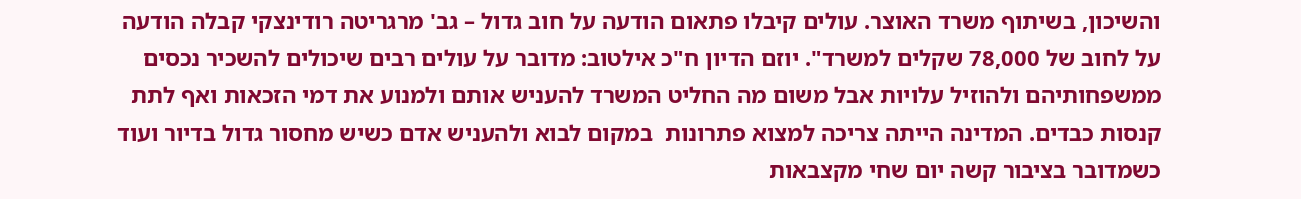והשיכון, בשיתוף משרד האוצר. עולים קיבלו פתאום הודעה על חוב גדול – גב' מרגריטה רודינצקי קבלה הודעה על לחוב של 78,000 שקלים למשרד". יוזם הדיון ח"כ אילטוב: מדובר על עולים רבים שיכולים להשכיר נכסים ממשפחותיהם ולהוזיל עלויות אבל משום מה החליט המשרד להעניש אותם ולמנוע את דמי הזכאות ואף לתת קנסות כבדים. המדינה הייתה צריכה למצוא פתרונות  במקום לבוא ולהעניש אדם כשיש מחסור גדול בדיור ועוד כשמדובר בציבור קשה יום שחי מקצבאות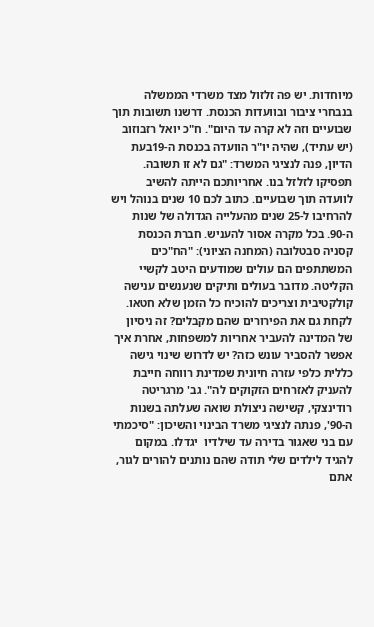מיוחדות. יש פה זלזול מצד משרדי הממשלה בנבחרי ציבור ובוועדות הכנסת. דרשנו תשובות תוך שבועיים וזה לא קרה עד היום". ח"כ יואל רזבוזוב (יש עתיד), שהיה יו"ר הוועדה בכנסת ה-19בעת הדיון, פנה לנציגי המשרד: "גם לא זו תשובה. תפסיקו לזלזל בנו. אחריותכם הייתה להשיב לוועדה תוך שבועיים. כתוב לכם 10 שנים בנוהל ויש להרחיבו ל-25 שנים מהעלייה הגדולה של שנות ה-90. בכל מקרה אסור להעניש. חברת הכנסת קסניה סבטלובה (המחנה הציוני): "הח"כים המשתתפים הם עולים שמודעים היטב לקשיי הקליטה. מדובר בעולים ותיקים שנענשים ענישה קולקטיבית וצריכים להוכיח כל הזמן שלא חטאו. לקחת גם את הפירורים שהם מקבלים? זה ניסיון של המדינה להעביר אחריות למשפחות, אחרת איך אפשר להסביר עונש כזה? יש לדרוש שינוי גישה כללית כלפי עזרה חיונית שמדינת רווחה חייבת להעניק לאזרחים הזקוקים לה". גב' מרגריטה רודינצקי, קשישה ניצולת שואה שעלתה בשנות ה-90', פנתה לנציגי משרד הבינוי והשיכון: "סיכמתי עם בני שאגור בדירה עד שילדיו  יגדלו. במקום להגיד לילדים שלי תודה שהם נותנים להורים לגור, אתם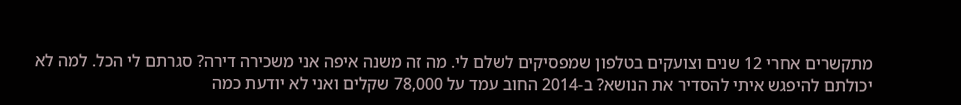מתקשרים אחרי 12 שנים וצועקים בטלפון שמפסיקים לשלם לי. מה זה משנה איפה אני משכירה דירה? סגרתם לי הכל. למה לא יכולתם להיפגש איתי להסדיר את הנושא? ב-2014 החוב עמד על 78,000 שקלים ואני לא יודעת כמה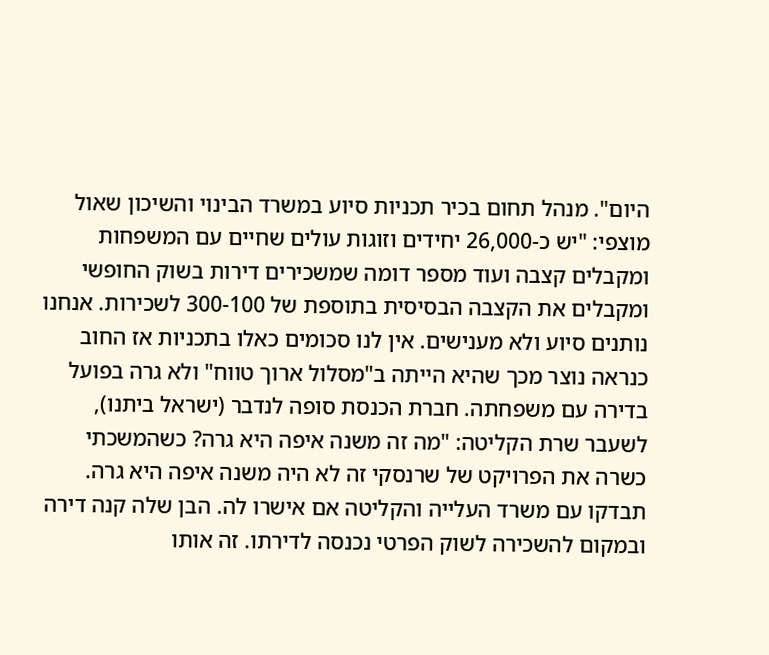היום". מנהל תחום בכיר תכניות סיוע במשרד הבינוי והשיכון שאול מוצפי: "יש כ-26,000 יחידים וזוגות עולים שחיים עם המשפחות ומקבלים קצבה ועוד מספר דומה שמשכירים דירות בשוק החופשי ומקבלים את הקצבה הבסיסית בתוספת של 300-100 לשכירות. אנחנו נותנים סיוע ולא מענישים. אין לנו סכומים כאלו בתכניות אז החוב כנראה נוצר מכך שהיא הייתה ב"מסלול ארוך טווח" ולא גרה בפועל בדירה עם משפחתה. חברת הכנסת סופה לנדבר (ישראל ביתנו), לשעבר שרת הקליטה: "מה זה משנה איפה היא גרה? כשהמשכתי כשרה את הפרויקט של שרנסקי זה לא היה משנה איפה היא גרה. תבדקו עם משרד העלייה והקליטה אם אישרו לה. הבן שלה קנה דירה ובמקום להשכירה לשוק הפרטי נכנסה לדירתו. זה אותו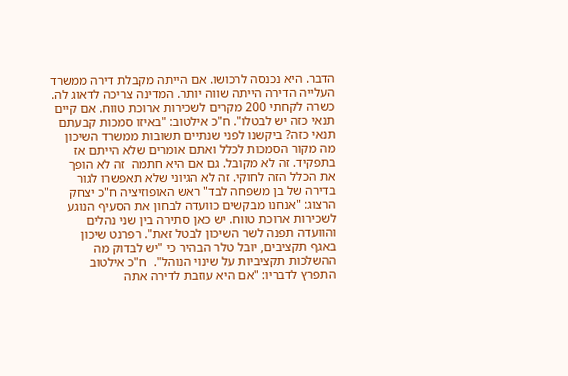הדבר. היא נכנסה לרכושו. אם הייתה מקבלת דירה ממשרד העלייה הדירה הייתה שווה יותר. המדינה צריכה לדאוג לה. כשרה לקחתי 200 מקרים לשכירות ארוכת טווח. אם קיים תנאי כזה יש לבטלו". ח"כ אילטוב: "באיזו סמכות קבעתם תנאי כזה? ביקשנו לפני שנתיים תשובות ממשרד השיכון מה מקור הסמכות לכלל ואתם אומרים שלא הייתם אז בתפקיד. זה לא מקובל. גם אם היא חתמה  זה לא הופך את הכלל הזה לחוקי. זה לא הגיוני שלא תאפשרו לגור בדירה של בן משפחה לבד" ראש האופוזיציה ח"כ יצחק הרצוג: "אנחנו מבקשים כוועדה לבחון את הסעיף הנוגע לשכירות ארוכת טווח. יש כאן סתירה בין שני נהלים והוועדה תפנה לשר השיכון לבטל זאת". רפרנט שיכון באגף תקציבים, יובל טלר הבהיר כי "יש לבדוק מה ההשלכות תקציביות על שינוי הנוהל".  ח"כ אילטוב התפרץ לדבריו: "אם היא עוזבת לדירה אתה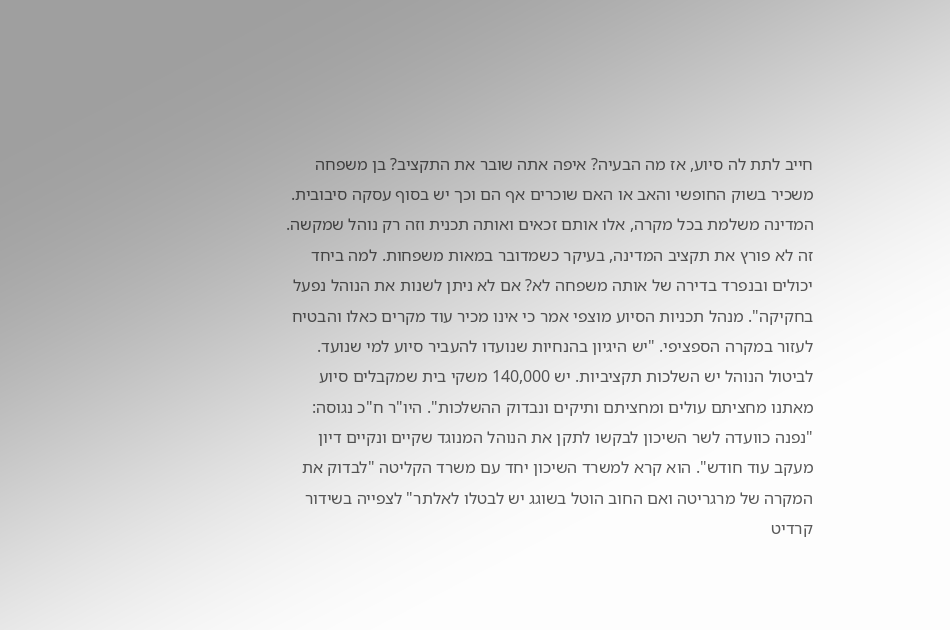חייב לתת לה סיוע, אז מה הבעיה? איפה אתה שובר את התקציב? בן משפחה משכיר בשוק החופשי והאב או האם שוכרים אף הם וכך יש בסוף עסקה סיבובית. המדינה משלמת בכל מקרה, אלו אותם זכאים ואותה תכנית וזה רק נוהל שמקשה. זה לא פורץ את תקציב המדינה, בעיקר כשמדובר במאות משפחות. למה ביחד יכולים ובנפרד בדירה של אותה משפחה לא? אם לא ניתן לשנות את הנוהל נפעל בחקיקה". מנהל תכניות הסיוע מוצפי אמר כי אינו מכיר עוד מקרים כאלו והבטיח לעזור במקרה הספציפי. "יש היגיון בהנחיות שנועדו להעביר סיוע למי שנועד. לביטול הנוהל יש השלכות תקציביות. יש 140,000 משקי בית שמקבלים סיוע מאתנו מחציתם עולים ומחציתם ותיקים ונבדוק ההשלכות". היו"ר ח"כ נגוסה: "נפנה כוועדה לשר השיכון לבקשו לתקן את הנוהל המנוגד שקיים ונקיים דיון מעקב עוד חודש". הוא קרא למשרד השיכון יחד עם משרד הקליטה "לבדוק את המקרה של מרגריטה ואם החוב הוטל בשוגג יש לבטלו לאלתר" לצפייה בשידור קרדיט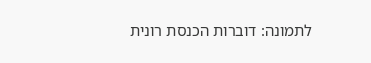לתמונה: דוברות הכנסת רונית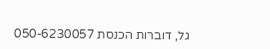גל, דוברות הכנסת 050-6230057